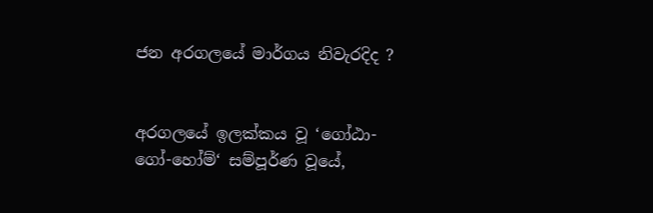ජන අරගලයේ මාර්ගය නිවැරදිද ?


අරගලයේ ඉලක්කය වූ ‘ගෝඨා-ගෝ-හෝම්‘ සම්පූර්ණ වූයේ,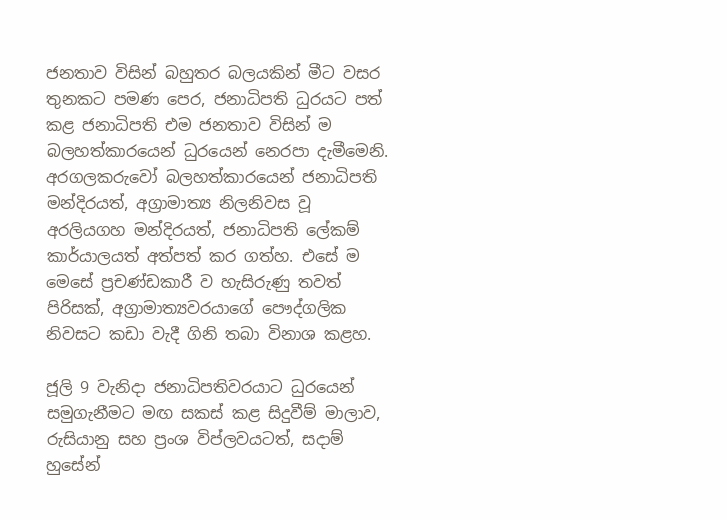ජනතාව විසින් බහුතර බලයකින් මීට වසර තුනකට පමණ පෙර, ජනාධිපති ධුරයට පත් කළ ජනාධිපති එම ජනතාව විසින් ම බලහත්කාරයෙන් ධුරයෙන් නෙරපා දැමීමෙනි. අරගලකරුවෝ බලහත්කාරයෙන් ජනාධිපති මන්දිරයත්, අග්‍රාමාත්‍ය නිලනිවස වූ අරලියගහ මන්දිරයත්, ජනාධිපති ලේකම් කාර්යාලයත් අත්පත් කර ගත්හ. එසේ ම මෙසේ ප්‍රචණ්ඩකාරී ව හැසිරුණු තවත් පිරිසක්, අග්‍රාමාත්‍යවරයාගේ පෞද්ගලික නිවසට කඩා වැදී ගිනි තබා විනාශ කළහ.

ජූලි 9 වැනිදා ජනාධිපතිවරයාට ධුරයෙන් සමුගැනීමට මඟ සකස් කළ සිදුවීම් මාලාව, රුසියානු සහ ප්‍රංශ විප්ලවයටත්, සදාම් හුසේන්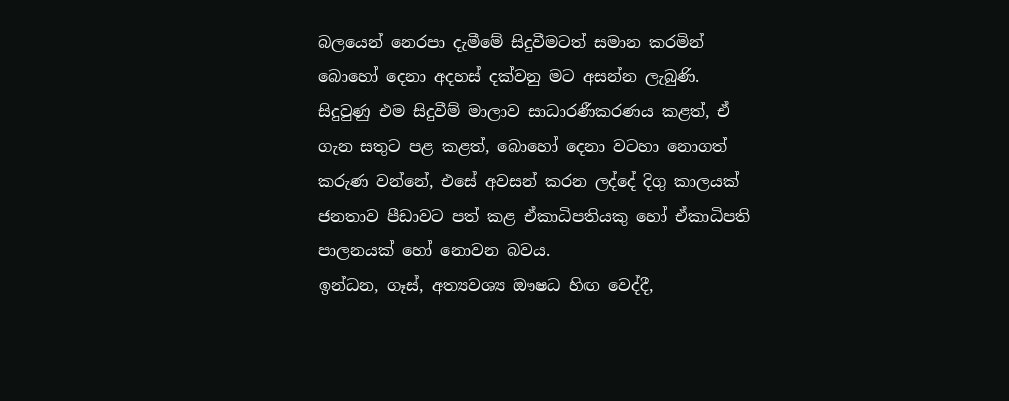බලයෙන් නෙරපා දැමීමේ සිදුවීමටත් සමාන කරමින් බොහෝ දෙනා අදහස් දක්වනු මට අසන්න ලැබුණි. සිදුවුණු එම සිදුවීම් මාලාව සාධාරණීකරණය කළත්, ඒ ගැන සතුට පළ කළත්, බොහෝ දෙනා වටහා නොගත් කරුණ වන්නේ, එසේ අවසන් කරන ලද්දේ දිගු කාලයක් ජනතාව පීඩාවට පත් කළ ඒකාධිපතියකු හෝ ඒකාධිපති පාලනයක් හෝ නොවන බවය.
ඉන්ධන, ගෑස්, අත්‍යවශ්‍ය ඖෂධ හිඟ වෙද්දී,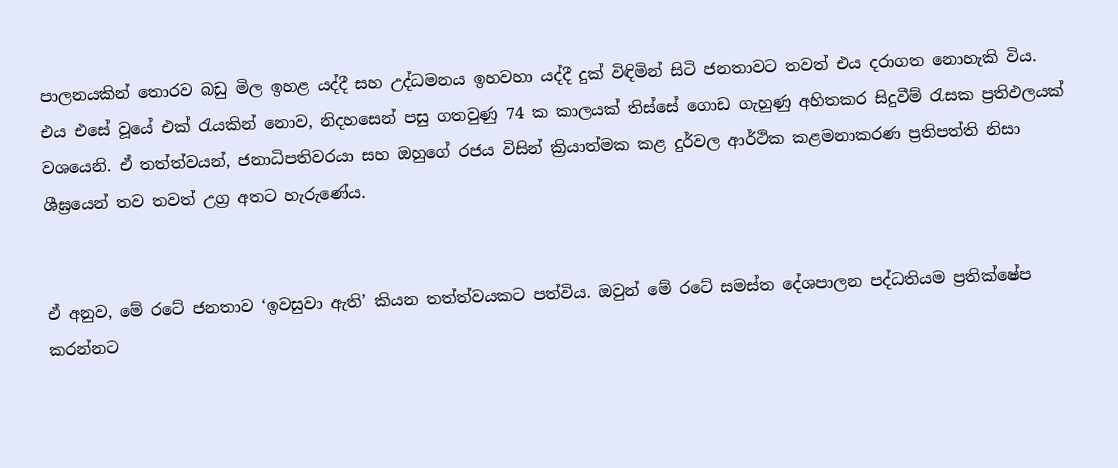පාලනයකින් තොරව බඩු මිල ඉහළ යද්දී සහ උද්ධමනය ඉහවහා යද්දී දුක් විඳිමින් සිටි ජනතාවට තවත් එය දරාගත නොහැකි විය. එය එසේ වූයේ එක් රැයකින් නොව, නිදහසෙන් පසු ගතවුණු 74 ක කාලයක් තිස්සේ ගොඩ ගැහුණු අහිතකර සිදුවීම් රැසක ප්‍රතිඵලයක් වශයෙනි. ඒ තත්ත්වයන්, ජනාධිපතිවරයා සහ ඔහුගේ රජය විසින් ක්‍රියාත්මක කළ දුර්වල ආර්ථික කළමනාකරණ ප්‍රතිපත්ති නිසා ශීඝ්‍රයෙන් තව තවත් උග්‍ර අතට හැරුණේය.


ඒ අනුව, මේ රටේ ජනතාව ‘ඉවසුවා ඇති’ කියන තත්ත්වයකට පත්විය. ඔවුන් මේ රටේ සමස්ත දේශපාලන පද්ධතියම ප්‍රතික්ෂේප කරන්නට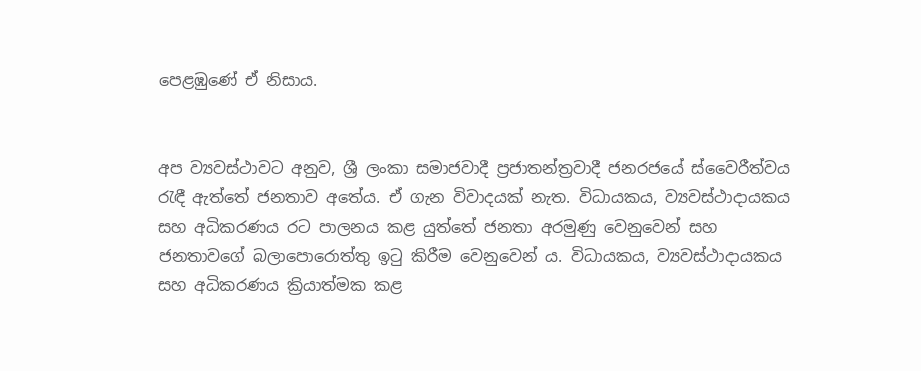පෙළඹුණේ ඒ නිසාය.


අප ව්‍යවස්ථාවට අනුව, ශ්‍රී ලංකා සමාජවාදී ප්‍රජාතන්ත්‍රවාදී ජනරජයේ ස්වෛරීත්වය රැඳී ඇත්තේ ජනතාව අතේය. ඒ ගැන විවාදයක් නැත. විධායකය, ව්‍යවස්ථාදායකය සහ අධිකරණය රට පාලනය කළ යුත්තේ ජනතා අරමුණු වෙනුවෙන් සහ ජනතාවගේ බලාපොරොත්තු ඉටු කිරීම වෙනුවෙන් ය. විධායකය, ව්‍යවස්ථාදායකය සහ අධිකරණය ක්‍රියාත්මක කළ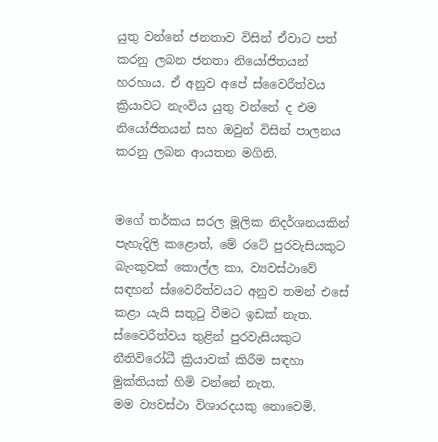යුතු වන්නේ ජනතාව විසින් ඒවාට පත් කරනු ලබන ජනතා නියෝජිතයන් හරහාය. ඒ අනුව අපේ ස්වෛරීත්වය ක්‍රියාවට නැංවිය යුතු වන්නේ ද එම නියෝජිතයන් සහ ඔවුන් විසින් පාලනය කරනු ලබන ආයතන මගිනි.


මගේ තර්කය සරල මූලික නිදර්ශනයකින් පැහැදිලි කළොත්, මේ රටේ පුරවැසියකුට බැංකුවක් කොල්ල කා, ව්‍යවස්ථාවේ සඳහන් ස්වෛරීත්වයට අනුව තමන් එසේ කළා යැයි සතුටු වීමට ඉඩක් නැත. ස්වෛරීත්වය තුළින් පුරවැසියකුට නීතිවිරෝධී ක්‍රියාවක් කිරීම සඳහා මුක්තියක් හිමි වන්නේ නැත.
මම ව්‍යවස්ථා විශාරදයකු නොවෙමි.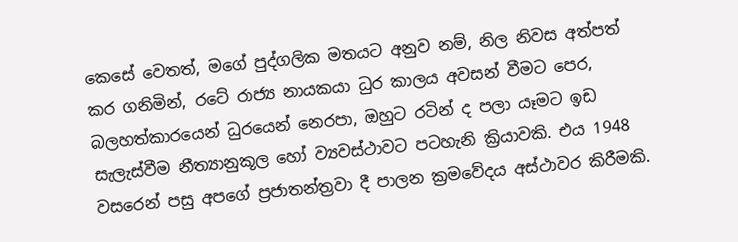කෙසේ වෙතත්, මගේ පුද්ගලික මතයට අනුව නම්, නිල නිවස අත්පත් කර ගනිමින්, රටේ රාජ්‍ය නායකයා ධුර කාලය අවසන් වීමට පෙර, බලහත්කාරයෙන් ධුරයෙන් නෙරපා, ඔහුට රටින් ද පලා යෑමට ඉඩ සැලැස්වීම නීත්‍යානුකූල හෝ ව්‍යවස්ථාවට පටහැනි ක්‍රියාවකි. එය 1948 වසරෙන් පසු අපගේ ප්‍රජාතන්ත්‍රවා දී පාලන ක්‍රමවේදය අස්ථාවර කිරීමකි.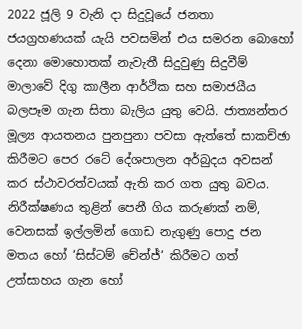2022 ජූලි 9 වැනි දා සිදුවූයේ ජනතා ජයග්‍රහණයක් යැයි පවසමින් එය සමරන බොහෝ දෙනා මොහොතක් නැවැතී සිදුවුණු සිදුවීම් මාලාවේ දිගු කාලීන ආර්ථික සහ සමාජයීය බලපෑම ගැන සිතා බැලිය යුතු වෙයි. ජාත්‍යන්තර මූල්‍ය ආයතනය පුනපුනා පවසා ඇත්තේ සාකච්ඡා කිරීමට පෙර රටේ දේශපාලන අර්බුදය අවසන් කර ස්ථාවරත්වයක් ඇති කර ගත යුතු බවය. නිරීක්ෂණය තුළින් පෙනී ගිය කරුණක් නම්, වෙනසක් ඉල්ලමින් ගොඩ නැගුණු පොදු ජන මතය හෝ ‘සිස්ටම් චේන්ජ්‘ කිරීමට ගත් උත්සාහය ගැන හෝ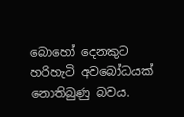බොහෝ දෙනකුට හරිහැටි අවබෝධයක් නොතිබුණු බවය.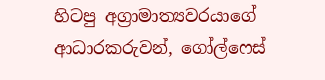හිටපු අග්‍රාමාත්‍යවරයාගේ ආධාරකරුවන්, ගෝල්ෆෙස්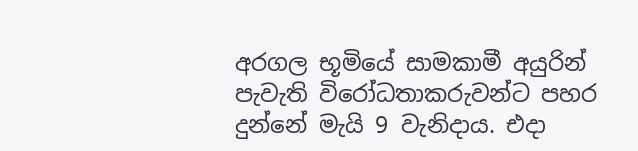අරගල භූමියේ සාමකාමී අයුරින් පැවැති විරෝධතාකරුවන්ට පහර දුන්නේ මැයි 9 වැනිදාය. එදා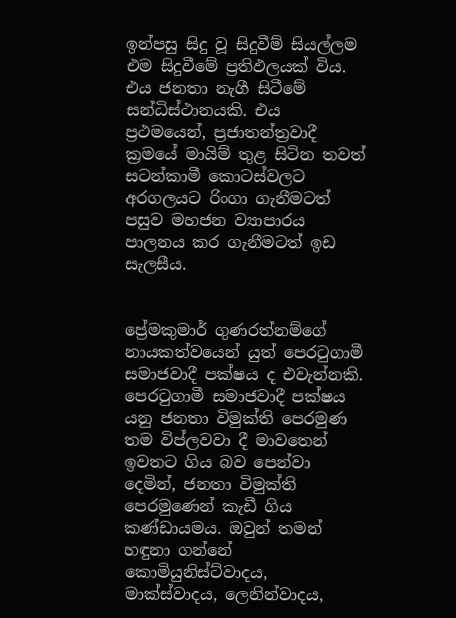ඉන්පසු සිදු වූ සිදුවීම් සියල්ලම එම සිදුවීමේ ප්‍රතිඵලයක් විය. එය ජනතා නැගී සිටීමේ සන්ධිස්ථානයකි. එය ප්‍රථමයෙන්, ප්‍රජාතන්ත්‍රවාදී ක්‍රමයේ මායිම් තුළ සිටින තවත් සටන්කාමී කොටස්වලට අරගලයට රිංගා ගැනීමටත් පසුව මහජන ව්‍යාපාරය පාලනය කර ගැනීමටත් ඉඩ සැලසීය.


ප්‍රේමකුමාර් ගුණරත්නම්ගේ නායකත්වයෙන් යුත් පෙරටුගාමී සමාජවාදී පක්ෂය ද එවැන්නකි. පෙරටුගාමී සමාජවාදී පක්ෂය යනු ජනතා විමුක්ති පෙරමුණ තම විප්ලවවා දී මාවතෙන් ඉවතට ගිය බව පෙන්වා දෙමින්, ජනතා විමුක්ති පෙරමුණෙන් කැඩී ගිය කණ්ඩායමය. ඔවුන් තමන් හඳුනා ගන්නේ කොමියුනිස්ට්වාදය, මාක්ස්වාදය, ලෙනින්වාදය,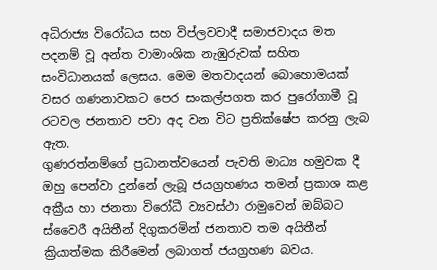අධිරාජ්‍ය විරෝධය සහ විප්ලවවාදී සමාජවාදය මත පදනම් වූ අන්ත වාමාංශික නැඹුරුවක් සහිත සංවිධානයක් ලෙසය. මෙම මතවාදයන් බොහොමයක් වසර ගණනාවකට පෙර සංකල්පගත කර පුරෝගාමී වූ රටවල ජනතාව පවා අද වන විට ප්‍රතික්ෂේප කරනු ලැබ ඇත.
ගුණරත්නම්ගේ ප්‍රධානත්වයෙන් පැවති මාධ්‍ය හමුවක දී ඔහු පෙන්වා දුන්නේ ලැබූ ජයග්‍රහණය තමන් ප්‍රකාශ කළ අක්‍රීය හා ජනතා විරෝධී ව්‍යවස්ථා රාමුවෙන් ඔබ්බට ස්වෛරී අයිතීන් දිගුකරමින් ජනතාව තම අයිතීන් ක්‍රියාත්මක කිරීමෙන් ලබාගත් ජයග්‍රහණ බවය.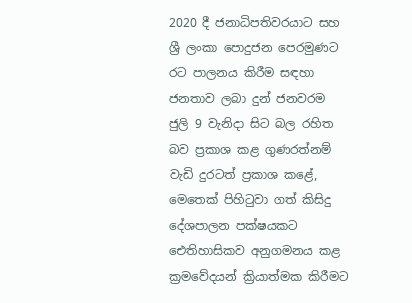2020 දී ජනාධිපතිවරයාට සහ ශ්‍රී ලංකා පොදුජන පෙරමුණට රට පාලනය කිරීම සඳහා ජනතාව ලබා දුන් ජනවරම ජුලි 9 වැනිදා සිට බල රහිත බව ප්‍රකාශ කළ ගුණරත්නම් වැඩි දුරටත් ප්‍රකාශ කළේ, මෙතෙක් පිහිටුවා ගත් කිසිදු දේශපාලන පක්ෂයකට ඓතිහාසිකව අනුගමනය කළ ක්‍රමවේදයන් ක්‍රියාත්මක කිරීමට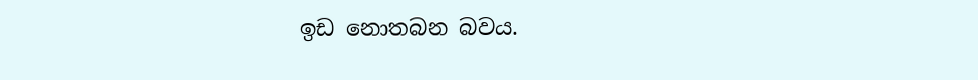ඉඩ නොතබන බවය.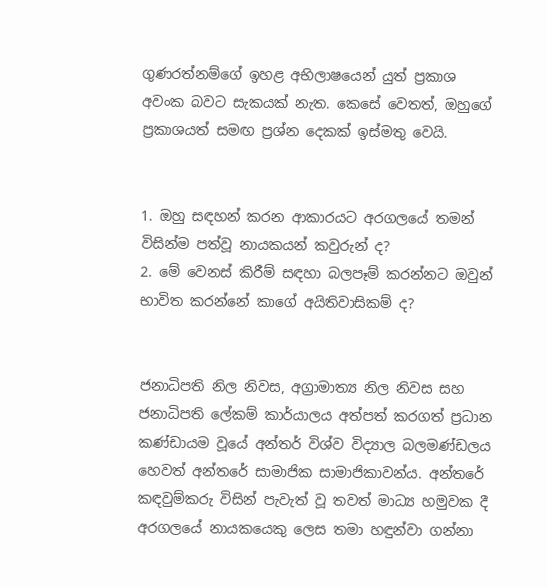ගුණරත්නම්ගේ ඉහළ අභිලාෂයෙන් යුත් ප්‍රකාශ අවංක බවට සැකයක් නැත. කෙසේ වෙතත්, ඔහුගේ ප්‍රකාශයත් සමඟ ප්‍රශ්න දෙකක් ඉස්මතු වෙයි.


1. ඔහු සඳහන් කරන ආකාරයට අරගලයේ තමන් විසින්ම පත්වූ නායකයන් කවුරුන් ද?
2. මේ වෙනස් කිරීම් සඳහා බලපෑම් කරන්නට ඔවුන් භාවිත කරන්නේ කාගේ අයිතිවාසිකම් ද?


ජනාධිපති නිල නිවස, අග්‍රාමාත්‍ය නිල නිවස සහ ජනාධිපති ලේකම් කාර්යාලය අත්පත් කරගත් ප්‍රධාන කණ්ඩායම වූයේ අන්තර් විශ්ව විද්‍යාල බලමණ්ඩලය හෙවත් අන්තරේ සාමාජික සාමාජිකාවන්ය. අන්තරේ කඳවුම්කරු විසින් පැවැත් වූ තවත් මාධ්‍ය හමුවක දී අරගලයේ නායකයෙකු ලෙස තමා හඳුන්වා ගන්නා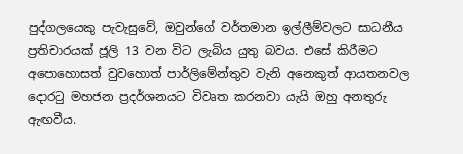පුද්ගලයෙකු පැවැසුවේ, ඔවුන්ගේ වර්තමාන ඉල්ලීම්වලට සාධනීය ප්‍රතිචාරයක් ජූලි 13 වන විට ලැබිය යුතු බවය. එසේ කිරීමට අපොහොසත් වුවහොත් පාර්ලිමේන්තුව වැනි අනෙකුත් ආයතනවල දොරටු මහජන ප්‍රදර්ශනයට විවෘත කරනවා යැයි ඔහු අනතුරු ඇඟවීය.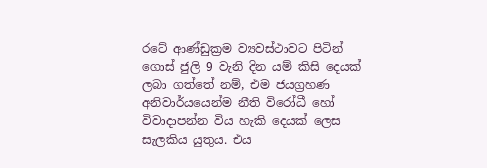රටේ ආණ්ඩුක්‍රම ව්‍යවස්ථාවට පිටින් ගොස් ජුලි 9 වැනි දින යම් කිසි දෙයක් ලබා ගත්තේ නම්, එම ජයග්‍රහණ අනිවාර්යයෙන්ම නීති විරෝධී හෝ විවාදාපන්න විය හැකි දෙයක් ලෙස සැලකිය යුතුය. එය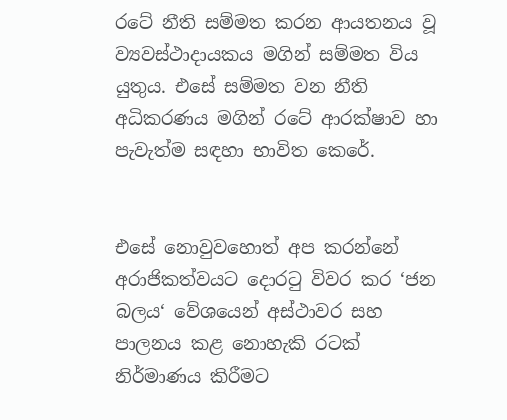රටේ නීති සම්මත කරන ආයතනය වූ ව්‍යවස්ථාදායකය මගින් සම්මත විය යුතුය. එසේ සම්මත වන නීති අධිකරණය මගින් රටේ ආරක්ෂාව හා පැවැත්ම සඳහා භාවිත කෙරේ.


එසේ නොවුවහොත් අප කරන්නේ අරාජිකත්වයට දොරටු විවර කර ‘ජන බලය‘ වේශයෙන් අස්ථාවර සහ පාලනය කළ නොහැකි රටක් නිර්මාණය කිරීමට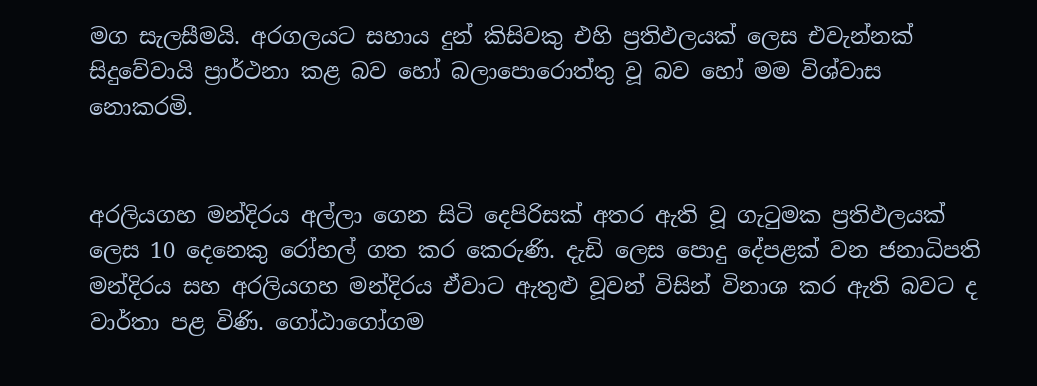මග සැලසීමයි. අරගලයට සහාය දුන් කිසිවකු එහි ප්‍රතිඵලයක් ලෙස එවැන්නක් සිදුවේවායි ප්‍රාර්ථනා කළ බව හෝ බලාපොරොත්තු වූ බව හෝ මම විශ්වාස නොකරමි.


අරලියගහ මන්දිරය අල්ලා ගෙන සිටි දෙපිරිසක් අතර ඇති වූ ගැටුමක ප්‍රතිඵලයක් ලෙස 10 දෙනෙකු රෝහල් ගත කර කෙරුණි. දැඩි ලෙස පොදු දේපළක් වන ජනාධිපති මන්දිරය සහ අරලියගහ මන්දිරය ඒවාට ඇතුළු වූවන් විසින් විනාශ කර ඇති බවට ද වාර්තා පළ විණි. ගෝඨාගෝගම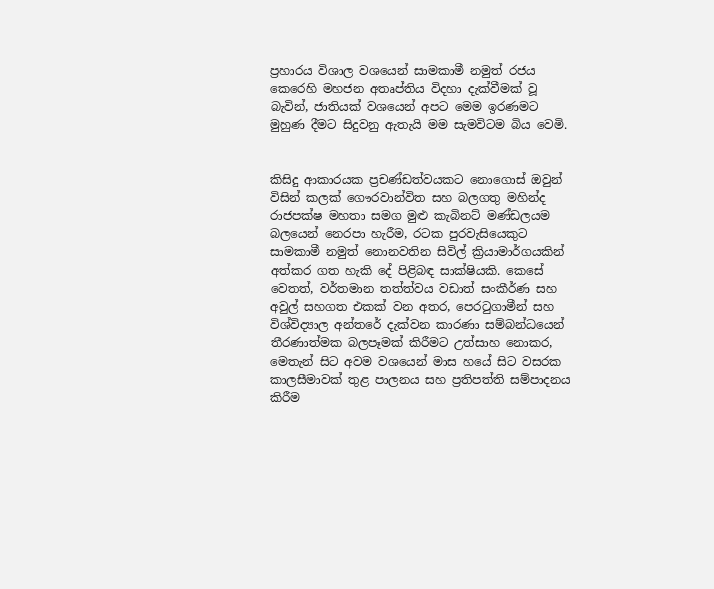ප්‍රහාරය විශාල වශයෙන් සාමකාමී නමුත් රජය කෙරෙහි මහජන අතෘප්තිය විදහා දැක්වීමක් වූ බැවින්, ජාතියක් වශයෙන් අපට මෙම ඉරණමට මුහුණ දීමට සිදුවනු ඇතැයි මම සැමවිටම බිය වෙමි.


කිසිදු ආකාරයක ප්‍රචණ්ඩත්වයකට නොගොස් ඔවුන් විසින් කලක් ගෞරවාන්විත සහ බලගතු මහින්ද රාජපක්ෂ මහතා සමග මුළු කැබිනට් මණ්ඩලයම බලයෙන් නෙරපා හැරීම, රටක පුරවැසියෙකුට සාමකාමී නමුත් නොනවතින සිවිල් ක්‍රියාමාර්ගයකින් අත්කර ගත හැකි දේ පිළිබඳ සාක්ෂියකි. කෙසේ වෙතත්, වර්තමාන තත්ත්වය වඩාත් සංකීර්ණ සහ අවුල් සහගත එකක් වන අතර, පෙරටුගාමීන් සහ විශ්විද්‍යාල අන්තරේ දැක්වන කාරණා සම්බන්ධයෙන් තීරණාත්මක බලපෑමක් කිරීමට උත්සාහ නොකර, මෙතැන් සිට අවම වශයෙන් මාස හයේ සිට වසරක කාලසීමාවක් තුළ පාලනය සහ ප්‍රතිපත්ති සම්පාදනය කිරීම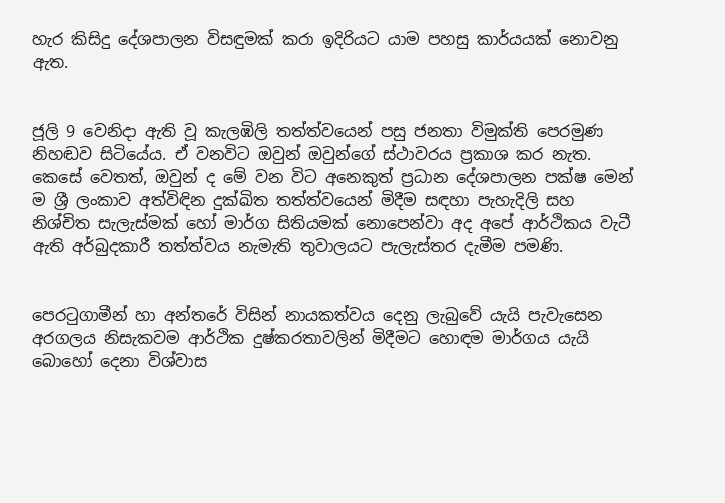හැර කිසිදු දේශපාලන විසඳුමක් කරා ඉදිරියට යාම පහසු කාර්යයක් නොවනු ඇත.


ජූලි 9 වෙනිදා ඇති වූ කැලඹිලි තත්ත්වයෙන් පසු ජනතා විමුක්ති පෙරමුණ නිහඬව සිටියේය. ඒ වනවිට ඔවුන් ඔවුන්ගේ ස්ථාවරය ප්‍රකාශ කර නැත. කෙසේ වෙතත්, ඔවුන් ද මේ වන විට අනෙකුත් ප්‍රධාන දේශපාලන පක්ෂ මෙන් ම ශ්‍රී ලංකාව අත්විඳින දුක්ඛිත තත්ත්වයෙන් මිදීම සඳහා පැහැදිලි සහ නිශ්චිත සැලැස්මක් හෝ මාර්ග සිතියමක් නොපෙන්වා අද අපේ ආර්ථිකය වැටී ඇති අර්බුදකාරී තත්ත්වය නැමැති තුවාලයට පැලැස්තර දැමීම පමණි.


පෙරටුගාමීන් හා අන්තරේ විසින් නායකත්වය දෙනු ලැබුවේ යැයි පැවැසෙන අරගලය නිසැකවම ආර්ථික දුෂ්කරතාවලින් මිදීමට හොඳම මාර්ගය යැයි බොහෝ දෙනා විශ්වාස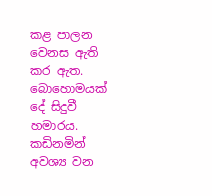කළ පාලන වෙනස ඇති කර ඇත.
බොහොමයක් දේ සිදුවී හමාරය. කඩිනමින් අවශ්‍ය වන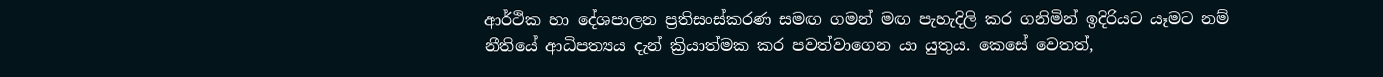ආර්ථික හා දේශපාලන ප්‍රතිසංස්කරණ සමඟ ගමන් මඟ පැහැදිලි කර ගනිමින් ඉදිරියට යෑමට නම් නීතියේ ආධිපත්‍යය දැන් ක්‍රියාත්මක කර පවත්වාගෙන යා යුතුය. කෙසේ වෙතත්,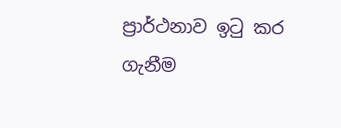ප්‍රාර්ථනාව ඉටු කර ගැනීම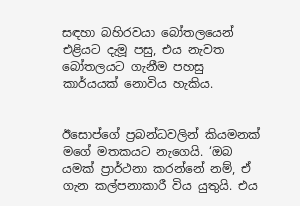සඳහා බහිරවයා බෝතලයෙන් එළියට දැමූ පසු, එය නැවත බෝතලයට ගැනීම පහසු කාර්යයක් නොවිය හැකිය.


ඊසොප්ගේ ප්‍රබන්ධවලින් කියමනක් මගේ මතකයට නැගෙයි. ‘ඔබ යමක් ප්‍රාර්ථනා කරන්නේ නම්, ඒ ගැන කල්පනාකාරී විය යුතුයි. එය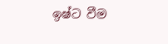ඉෂ්ට වීම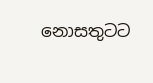නොසතුටට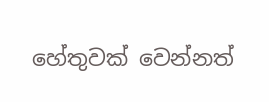හේතුවක් වෙන්නත්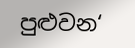පුළුවන‘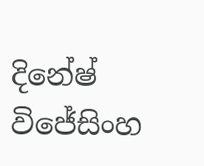දිනේෂ් විජේසිංහ